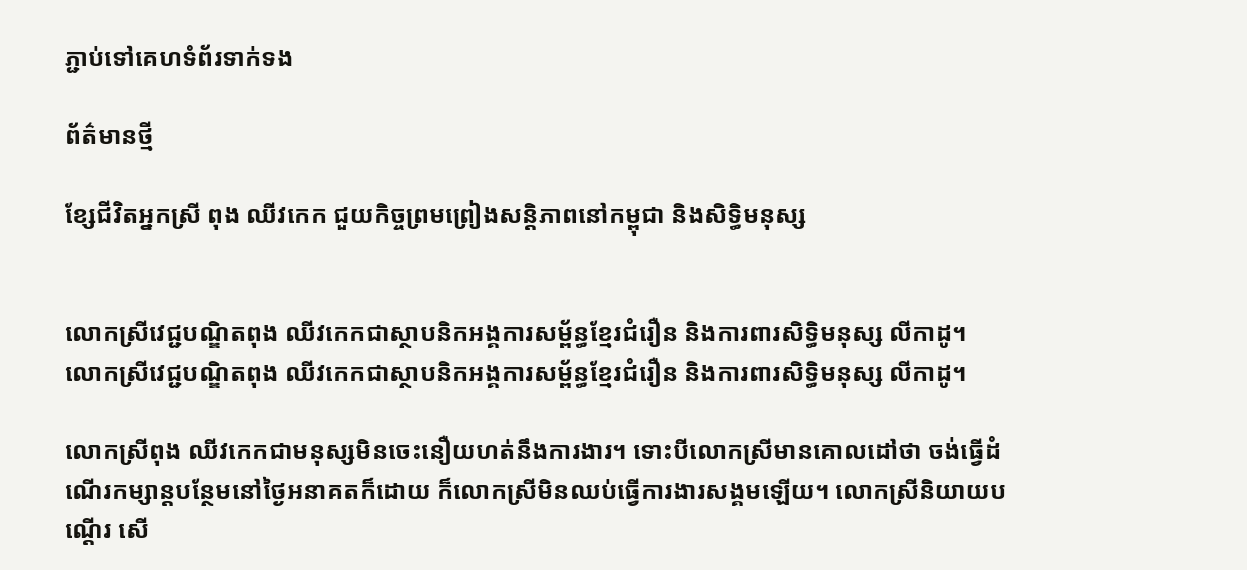ភ្ជាប់ទៅគេហទំព័រទាក់ទង

ព័ត៌មានថ្មី

ខ្សែជីវិតអ្នកស្រី ពុង ឈីវកេក ជួយកិច្ចព្រមព្រៀងសន្តិភាពនៅកម្ពុជា និងសិទ្ធិមនុស្ស


លោកស្រីវេជ្ជបណ្ឌិតពុង ឈីវកេកជាស្ថាបនិកអង្គការសម្ព័ន្ធខ្មែរជំរឿន និងការពារសិទិ្ធមនុស្ស លីកាដូ។
លោកស្រីវេជ្ជបណ្ឌិតពុង ឈីវកេកជាស្ថាបនិកអង្គការសម្ព័ន្ធខ្មែរជំរឿន និងការពារសិទិ្ធមនុស្ស លីកាដូ។

លោកស្រីពុង ឈីវកេកជាមនុស្សមិនចេះនឿយហត់នឹងការងារ។ ទោះបីលោកស្រីមានគោលដៅថា ចង់ធ្វើដំណើរកម្សាន្តបន្ថែមនៅថ្ងៃអនាគតក៏ដោយ ក៏លោកស្រីមិនឈប់ធ្វើការងារសង្គមឡើយ។ លោកស្រីនិយាយបណ្តើរ សើ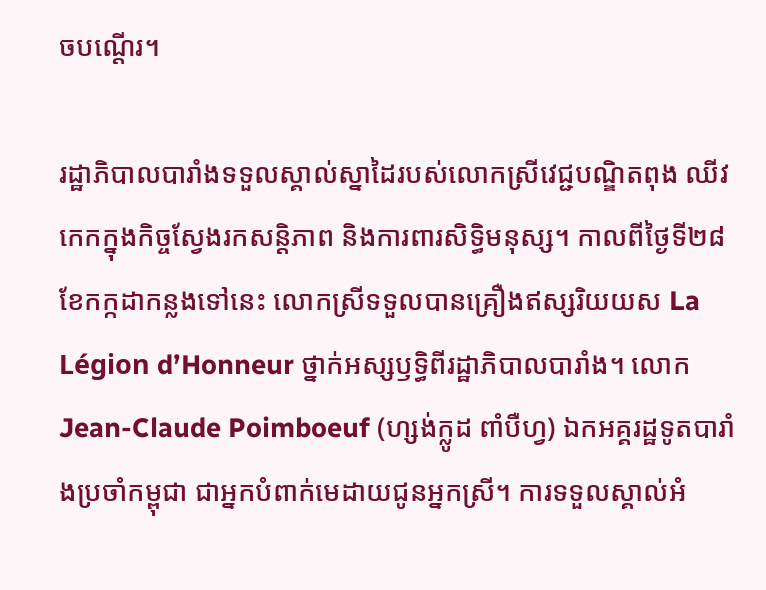ចបណ្តើរ។

រដ្ឋាភិបាលបារាំងទទួលស្គាល់ស្នាដៃរបស់លោកស្រីវេជ្ជបណ្ឌិតពុង ឈីវកេកក្នុងកិច្ចស្វែងរកសន្តិភាព និងការពារសិទ្ធិមនុស្ស។ កាលពីថ្ងៃទី២៨ ខែកក្កដាកន្លងទៅនេះ លោកស្រីទទួលបានគ្រឿងឥស្សរិយយស La Légion d’Honneur ថ្នាក់អស្សឫទ្ធិពីរដ្ឋាភិបាលបារាំង។ លោក Jean-Claude Poimboeuf (ហ្សង់ក្លូដ ពាំបឺហ្វ) ឯកអគ្គរដ្ឋទូតបារាំងប្រចាំកម្ពុជា ជាអ្នកបំពាក់មេដាយជូនអ្នកស្រី។ ការទទួលស្គាល់អំ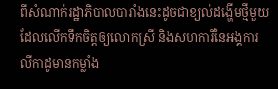ពីសំណាក់រដ្ឋាភិបាលបារាំងនេះដូចជាខ្យល់ដង្ហើមថ្មីមួយ ដែលលើកទឹកចិត្តឲ្យលោកស្រី និងសហការីនៃអង្គការលីកាដូមានកម្លាំង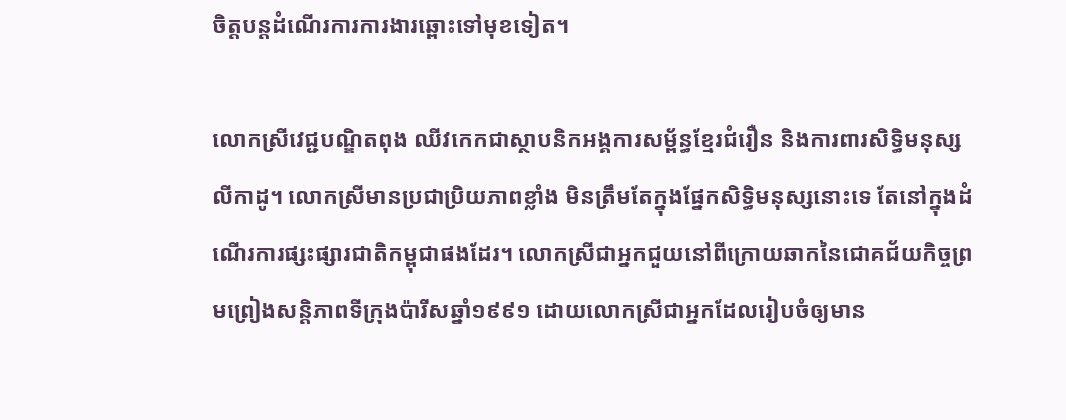ចិត្តបន្តដំណើរការការងារឆ្ពោះទៅមុខទៀត។

លោកស្រីវេជ្ជបណ្ឌិតពុង ឈីវកេកជាស្ថាបនិកអង្គការសម្ព័ន្ធខ្មែរជំរឿន និងការពារសិទិ្ធមនុស្ស លីកាដូ។ លោកស្រីមានប្រជាប្រិយភាពខ្លាំង មិនត្រឹមតែក្នុងផ្នែកសិទ្ធិមនុស្សនោះទេ តែនៅក្នុងដំណើរការផ្សះផ្សារជាតិកម្ពុជាផងដែរ។ លោកស្រីជាអ្នកជួយនៅពីក្រោយឆាកនៃជោគជ័យកិច្ចព្រមព្រៀងសន្តិភាពទីក្រុងប៉ារីសឆ្នាំ១៩៩១ ដោយលោកស្រីជាអ្នកដែលរៀបចំឲ្យមាន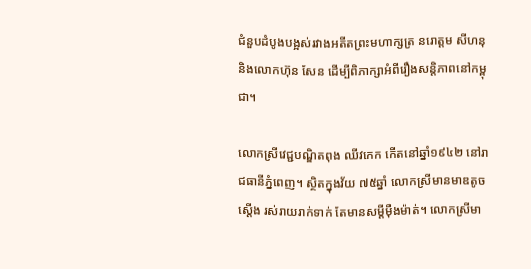ជំនួបដំបូងបង្អស់រវាងអតីតព្រះមហាក្សត្រ នរោត្តម សីហនុ និងលោកហ៊ុន សែន ដើម្បីពិភាក្សាអំពីរឿងសន្តិភាពនៅកម្ពុជា។

លោកស្រីវេជ្ជបណ្ឌិតពុង ឈីវកេក កើតនៅឆ្នាំ១៩៤២ នៅរាជធានីភ្នំពេញ។ ស្ថិតក្នុងវ័យ ៧៥ឆ្នាំ លោកស្រីមានមាឌតូចស្តើង រស់រាយរាក់ទាក់ តែមានសម្តីម៉ឺងម៉ាត់។ លោកស្រីមា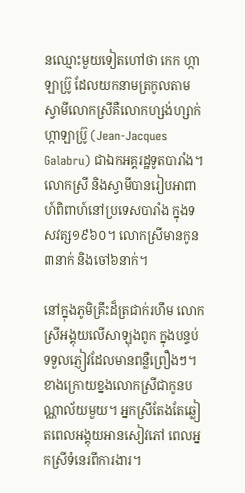នឈ្មោះមួយទៀតហៅថា កេក ហ្កាឡាប្រ៊ូ ដែលយកនាមត្រកូលតាមស្វាមីលោកស្រីគឺលោកហ្សង់ហ្សាក់ ហ្កាឡាប្រ៊ូ (Jean-Jacques Galabru) ជាឯកអគ្គរដ្ឋទូតបារាំង។ លោកស្រី និងស្វាមីបានរៀបអាពាហ៍ពិពាហ៍នៅប្រទេសបារាំង ក្នុងទសវត្ស១៩៦០។ លោកស្រីមានកូន៣នាក់ និងចៅ៦នាក់។

នៅក្នុងភូមិគ្រឹះដ៏ត្រជាក់រហឹម លោកស្រីអង្គុយលើសាឡុងពូក ក្នុងបន្ទប់ទទួលភ្ញៀវដែលមានពន្លឺព្រឿងៗ។ ខាងក្រោយខ្នងលោកស្រីជាកូនបណ្ណាល័យមួយ។ អ្នកស្រីតែងតែឆ្លៀតពេលអង្គុយអានសៀវភៅ ពេលអ្នកស្រីទំនេរពីការងារ។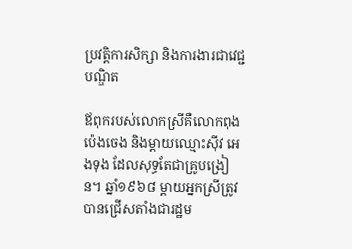ប្រវត្តិការសិក្សា និងការងារជាវេជ្ជបណ្ឌិត

ឪពុករបស់លោកស្រីគឺលោកពុង ប៉េងចេង និងម្តាយឈ្មោះស៊ីវ អេងទុង ដែលសុទ្ធតែជាគ្រូបង្រៀន។ ឆ្នាំ១៩៦៨ ម្តាយអ្នកស្រីត្រូវបានជ្រើសតាំងជារដ្ឋម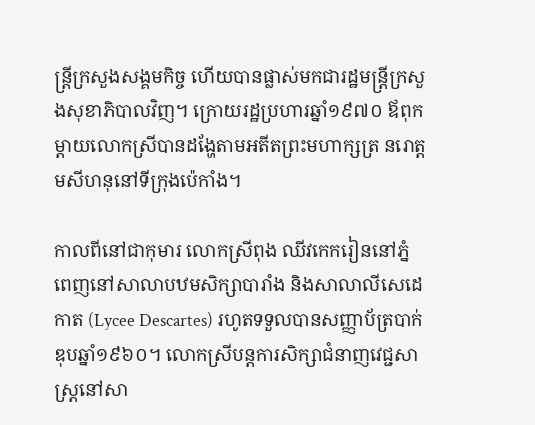ន្ត្រីក្រសួងសង្គមកិច្ច ហើយបានផ្លាស់មកជារដ្ឋមន្រ្តីក្រសួងសុខាភិបាលវិញ។ ក្រោយរដ្ឋប្រហារឆ្នាំ១៩៧០ ឪពុកម្តាយលោកស្រីបានដង្ហែតាមអតីតព្រះមហាក្សត្រ នរោត្តមសីហនុនៅទីក្រុងប៉េកាំង។

កាលពីនៅជាកុមារ លោកស្រីពុង ឈីវកេករៀននៅភ្នំពេញនៅសាលាបឋមសិក្សាបារាំង និងសាលាលីសេដេកាត (Lycee Descartes) រហូតទទួលបានសញ្ញាប័ត្របាក់ឌុបឆ្នាំ១៩៦០។ លោកស្រីបន្តការសិក្សាជំនាញវេជ្ជសាស្រ្តនៅសា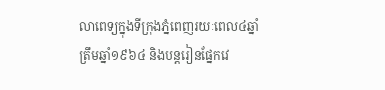លាពេទ្យក្នុងទីក្រុងភ្នំពេញរយៈពេល៤ឆ្នាំ ត្រឹមឆ្នាំ១៩៦៤ និងបន្តរៀនផ្នែកវេ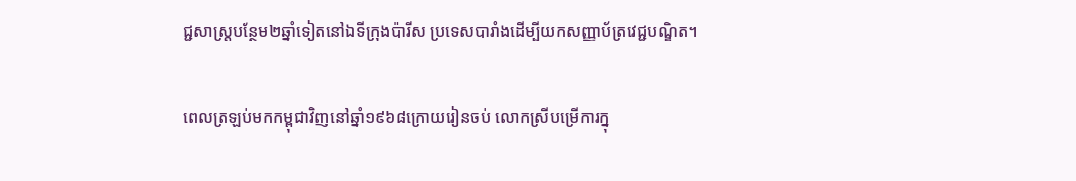ជ្ជសាស្រ្តបន្ថែម២ឆ្នាំទៀតនៅឯទីក្រុងប៉ារីស ប្រទេសបារាំងដើម្បីយកសញ្ញាប័ត្រវេជ្ជបណ្ឌិត។

ពេលត្រឡប់មកកម្ពុជាវិញនៅឆ្នាំ១៩៦៨ក្រោយរៀនចប់ លោកស្រីបម្រើការក្នុ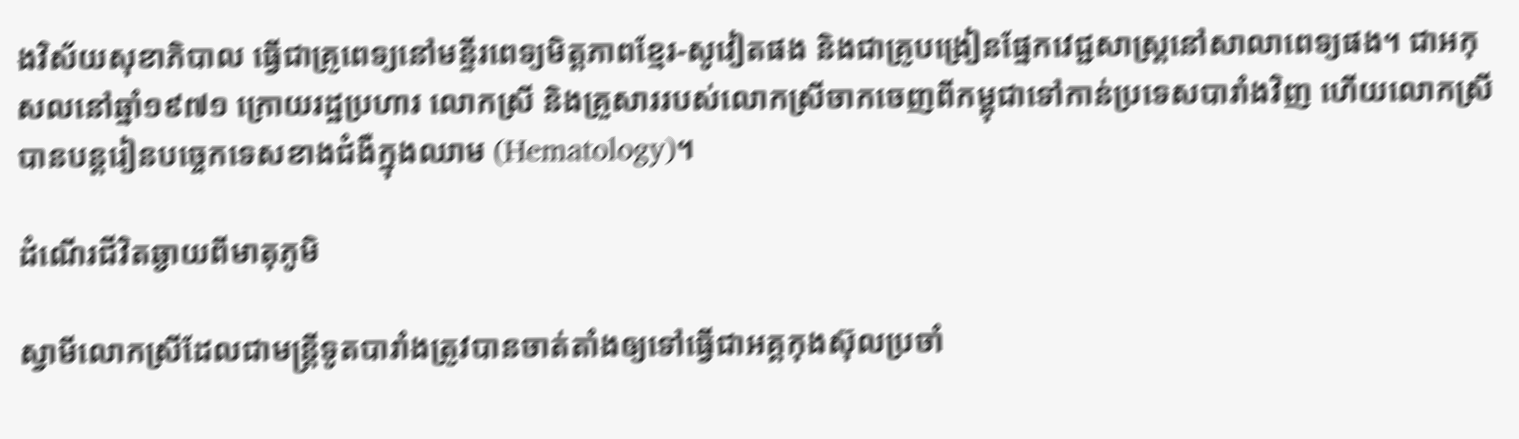ងវិស័យសុខាភិបាល ធ្វើជាគ្រូពេទ្យនៅមន្ទីរពេទ្យមិត្តភាពខ្មែរ-សូវៀតផង និងជាគ្រូបង្រៀនផ្នែកវេជ្ជសាស្រ្តនៅសាលាពេទ្យផង។ ជាអកុសលនៅឆ្នាំ១៩៧១ ក្រោយរដ្ឋប្រហារ លោកស្រី និងគ្រួសាររបស់លោកស្រីចាកចេញពីកម្ពុជាទៅកាន់ប្រទេសបារាំងវិញ ហើយលោកស្រីបានបន្តរៀនបច្ចេកទេសខាងជំងឺក្នុងឈាម (Hematology)។

ដំណើរជីវិតឆ្ងាយពីមាតុភូមិ

ស្វាមីលោកស្រីដែលជាមន្ត្រីទូតបារាំងត្រូវបានចាត់តាំងឲ្យទៅធ្វើជាអគ្គកុងស៊ុលប្រចាំ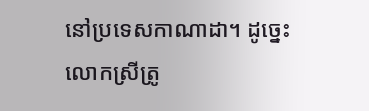នៅប្រទេសកាណាដា។ ដូច្នេះលោកស្រីត្រូ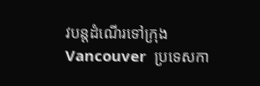វបន្តដំណើរទៅក្រុង Vancouver  ប្រទេសកា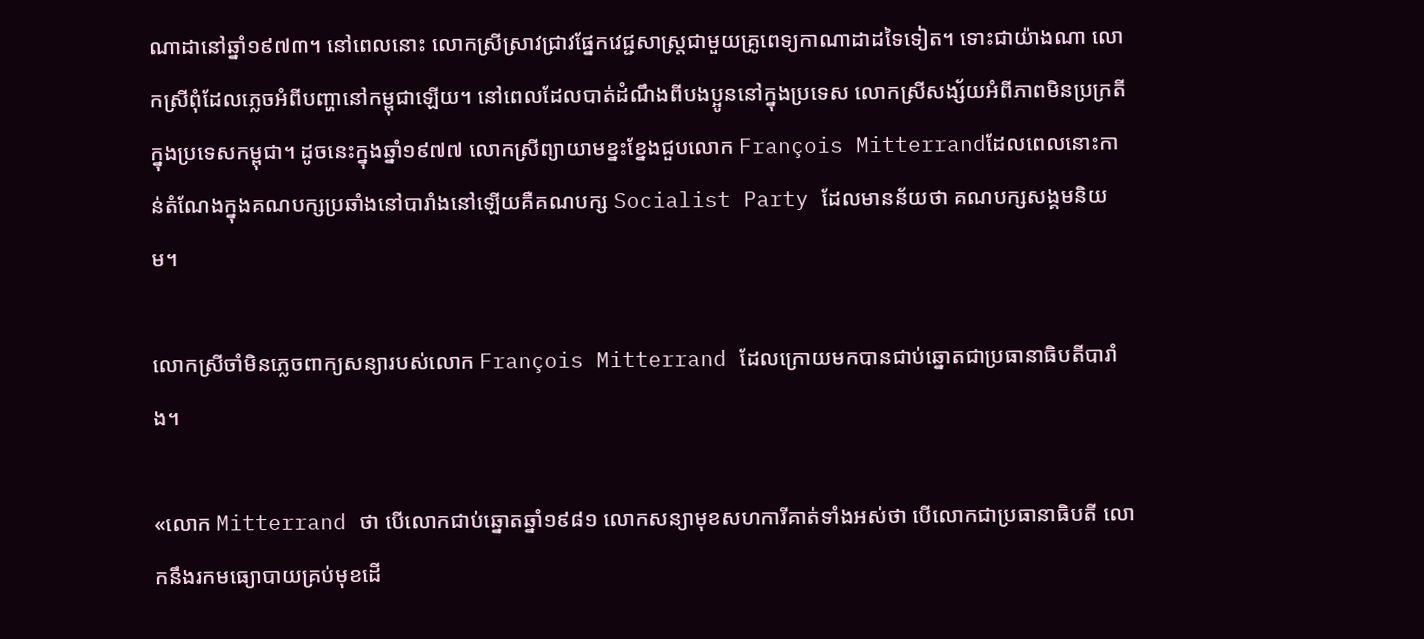ណាដានៅឆ្នាំ១៩៧៣។ នៅពេលនោះ លោកស្រីស្រាវជ្រាវផ្នែកវេជ្ជសាស្រ្តជាមួយគ្រូពេទ្យកាណាដាដទៃទៀត។ ទោះជាយ៉ាងណា លោកស្រីពុំដែលភ្លេចអំពីបញ្ហានៅកម្ពុជាឡើយ។ នៅពេលដែលបាត់ដំណឹងពីបងប្អូននៅក្នុងប្រទេស លោកស្រីសង្ស័យអំពីភាពមិនប្រក្រតីក្នុងប្រទេសកម្ពុជា។ ដូចនេះក្នុងឆ្នាំ១៩៧៧ លោកស្រីព្យាយាមខ្នះខ្នែងជួបលោក François Mitterrandដែលពេលនោះកាន់តំណែងក្នុងគណបក្សប្រឆាំងនៅបារាំងនៅឡើយគឺគណបក្ស Socialist Party ដែលមានន័យថា គណបក្សសង្គមនិយម។

លោកស្រីចាំមិនភ្លេចពាក្យសន្យារបស់លោក François Mitterrand ដែលក្រោយមកបានជាប់ឆ្នោតជាប្រធានាធិបតីបារាំង។

«លោក Mitterrand ថា បើលោកជាប់ឆ្នោតឆ្នាំ១៩៨១ លោកសន្យាមុខសហការីគាត់ទាំងអស់ថា បើលោកជាប្រធានាធិបតី លោកនឹងរកមធ្យោបាយគ្រប់មុខដើ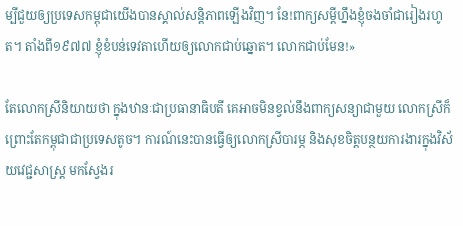ម្បីជួយឲ្យប្រទេសកម្ពុជាយើងបានស្គាល់សន្តិភាពឡើងវិញ។ នែ!ពាក្យសម្តីហ្នឹងខ្ញុំចងចាំជារៀងរហូត។ តាំងពី១៩៧៧ ខ្ញុំខំបន់ទេវតាហើយឲ្យលោកជាប់ឆ្នោត។ លោកជាប់មែន!»

តែលោកស្រីនិយាយថា ក្នុងឋានៈជាប្រធានាធិបតី គេអាចមិនខ្វល់នឹងពាក្យសន្យាជាមួយ លោកស្រីក៏ព្រោះតែកម្ពុជាជាប្រទេសតូច។ ការណ៍នេះបានធ្វើឲ្យលោកស្រីបារម្ភ និងសុខចិត្តបន្ថយការងារក្នុងវិស័យវេជ្ជសាស្រ្ត មកស្វែងរ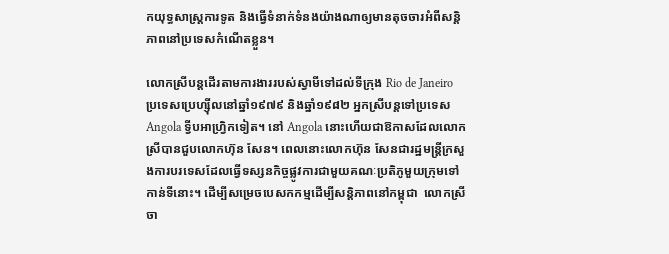កយុទ្ធសាស្រ្តការទូត និងធ្វើទំនាក់ទំនងយ៉ាងណាឲ្យមានតុចចារអំពីសន្តិភាពនៅប្រទេសកំណើតខ្លួន។

លោកស្រីបន្តដើរតាមការងាររបស់ស្វាមីទៅដល់ទីក្រុង Rio de Janeiro ប្រទេសប្រេហ្ស៊ីលនៅឆ្នាំ១៩៧៩ និងឆ្នាំ១៩៨២ អ្នកស្រីបន្តទៅប្រទេស Angola ទ្វីបអាហ្វ្រិកទៀត។ នៅ Angola នោះហើយជាឱកាសដែលលោកស្រីបានជួបលោកហ៊ុន សែន។ ពេលនោះលោកហ៊ុន សែនជារដ្ឋមន្ត្រីក្រសួងការបរទេសដែលធ្វើទស្សនកិច្ចផ្លូវការជាមួយគណៈប្រតិភូមួយក្រុមទៅកាន់ទីនោះ។ ដើម្បីសម្រេចបេសកកម្មដើម្បីសន្តិភាពនៅកម្ពុជា  លោកស្រីចា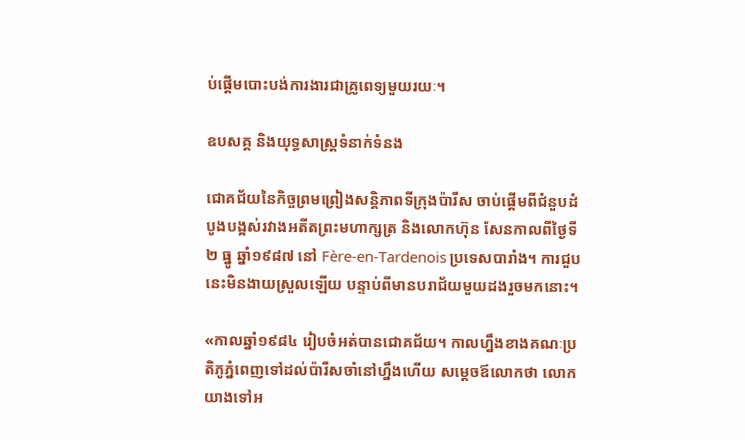ប់ផ្តើមបោះបង់ការងារជាគ្រូពេទ្យមួយរយៈ។

ឧបសគ្គ និងយុទ្ធសាស្រ្តទំនាក់ទំនង

ជោគជ័យនៃកិច្ចព្រមព្រៀងសន្តិភាពទីក្រុងប៉ារីស ចាប់ផ្តើមពីជំនួបដំបូងបង្អស់រវាងអតីតព្រះមហាក្សត្រ និងលោកហ៊ុន សែនកាលពីថ្ងៃទី២ ធ្នូ ឆ្នាំ១៩៨៧ នៅ Fère-en-Tardenois ប្រទេសបារាំង។ ការជួបនេះមិនងាយស្រួលឡើយ បន្ទាប់ពីមានបរាជ័យមួយដងរួចមកនោះ។

«កាលឆ្នាំ១៩៨៤ រៀបចំអត់បានជោគជ័យ។ កាលហ្នឹងខាងគណៈប្រតិភូភ្នំពេញទៅដល់ប៉ារីសចាំនៅហ្នឹងហើយ សម្តេចឪលោកថា លោកយាងទៅអ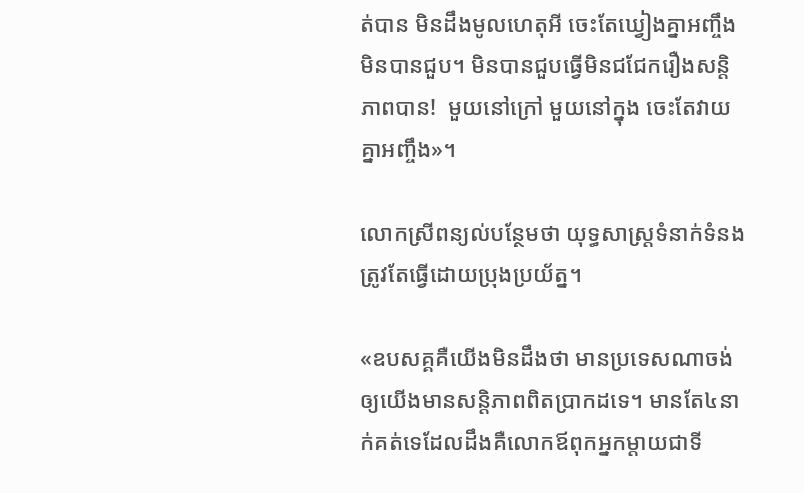ត់បាន មិនដឹងមូលហេតុអី ចេះតែឃ្វៀងគ្នាអញ្ចឹងមិនបានជួប។ មិនបានជួបធ្វើមិនជជែករឿងសន្តិភាពបាន!  មួយនៅក្រៅ មួយនៅក្នុង ចេះតែវាយគ្នាអញ្ចឹង»។

លោកស្រីពន្យល់បន្ថែមថា យុទ្ធសាស្រ្តទំនាក់ទំនងត្រូវតែធ្វើដោយប្រុងប្រយ័ត្ន។

«ឧបសគ្គគឺយើងមិនដឹងថា មានប្រទេសណាចង់ឲ្យយើងមានសន្តិភាពពិតប្រាកដទេ។ មានតែ៤នាក់គត់ទេដែលដឹងគឺលោកឪពុកអ្នកម្តាយជាទី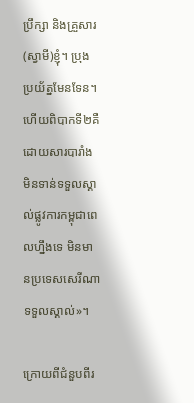ប្រឹក្សា និងគ្រួសារ(ស្វាមី)ខ្ញុំ។ ប្រុងប្រយ័ត្នមែនទែន។ ហើយពិបាកទី២គឺដោយសារបារាំងមិនទាន់ទទួលស្គាល់ផ្លូវការកម្ពុជាពេលហ្នឹងទេ មិនមានប្រទេសសេរីណាទទួលស្គាល់»។

ក្រោយពីជំនួបពីរ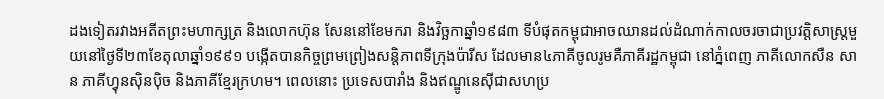ដងទៀតរវាងអតីតព្រះមហាក្សត្រ និងលោកហ៊ុន សែននៅខែមករា និងវិច្ឆកាឆ្នាំ១៩៨៣ ទីបំផុតកម្ពុជាអាចឈានដល់ដំណាក់កាលចរចាជាប្រវត្តិសាស្រ្តមួយនៅថ្ងៃទី២៣ខែតុលាឆ្នាំ១៩៩១ បង្កើតបានកិច្ចព្រមព្រៀងសន្តិភាពទីក្រុងប៉ារីស ដែលមាន៤ភាគីចូលរូមគឺភាគីរដ្ឋកម្ពុជា នៅភ្នំពេញ ភាគីលោកសឺន សាន ភាគីហ្វុនស៊ិនប៉ិច និងភាគីខ្មែរក្រហម។ ពេលនោះ ប្រទេសបារាំង និងឥណ្ឌូនេស៊ីជាសហប្រ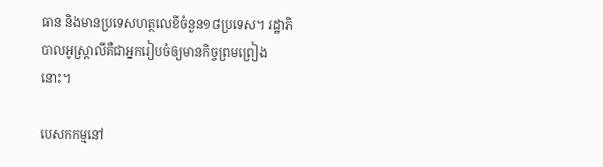ធាន និងមានប្រទេសហត្ថលេខីចំនួន១៨ប្រទេស។ រដ្ឋាភិបាលអូស្រ្តាលីគឺជាអ្នករៀបចំឲ្យមានកិច្ចព្រមព្រៀងនោះ។

បេសកកម្មនៅ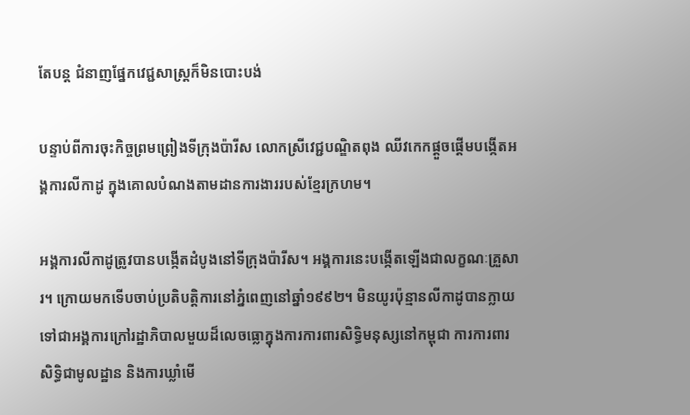តែបន្ត ជំនាញផ្នែកវេជ្ជសាស្រ្តក៏មិនបោះបង់

បន្ទាប់ពីការចុះកិច្ចព្រមព្រៀងទីក្រុងប៉ារីស លោកស្រីវេជ្ជបណ្ឌិតពុង ឈីវកេកផ្តួចផ្តើមបង្កើតអង្គការលីកាដូ ក្នុងគោលបំណងតាមដានការងាររបស់ខ្មែរក្រហម។

អង្គការលីកាដូត្រូវបានបង្កើតដំបូងនៅទីក្រុងប៉ារីស។ អង្គការនេះបង្កើតឡើងជាលក្ខណៈគ្រួសារ។ ក្រោយមកទើបចាប់ប្រតិបត្តិការនៅភ្នំពេញនៅឆ្នាំ១៩៩២។ មិនយូរប៉ុន្មានលីកាដូបានក្លាយទៅជាអង្គការក្រៅរដ្ឋាភិបាលមួយដ៏លេចធ្លោក្នុងការការពារសិទ្ធិមនុស្សនៅកម្ពុជា ការការពារសិទ្ធិជាមូលដ្ឋាន និងការឃ្លាំមើ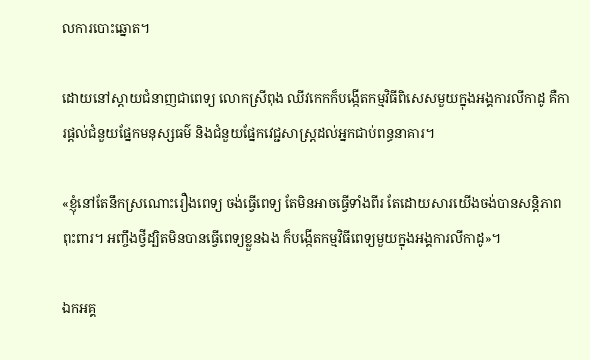លការបោះឆ្នោត។

ដោយនៅស្តាយជំនាញជាពេទ្យ លោកស្រីពុង ឈីវកេកក៏បង្កើតកម្មវិធីពិសេសមួយក្នុងអង្គការលីកាដូ គឺការផ្តល់ជំនួយផ្នែកមនុស្សធម៌ និងជំនួយផ្នែកវេជ្ជសាស្រ្តដល់អ្នកជាប់ពន្ធនាគារ។

«ខ្ញុំនៅតែនឹកស្រណោះរឿងពេទ្យ ចង់ធ្វើពេទ្យ តែមិនអាចធ្វើទាំងពីរ តែដោយសារយើងចង់បានសន្តិភាពពុះពារ។ អញ្ចឹងថ្វីដ្បិតមិនបានធ្វើពេទ្យខ្លួនឯង ក៏បង្កើតកម្មវិធីពេទ្យមួយក្នុងអង្គការលីកាដូ»។

ឯកអគ្គ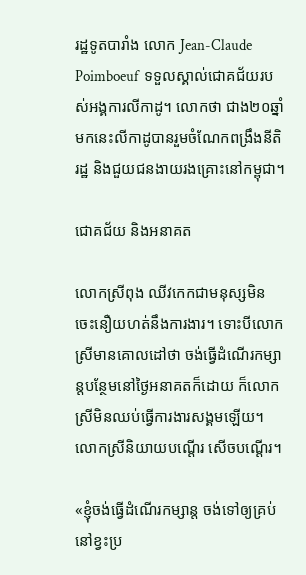រដ្ឋទូតបារាំង លោក Jean-Claude Poimboeuf  ទទួលស្គាល់ជោគជ័យរបស់អង្គការលីកាដូ។ លោកថា ជាង២០ឆ្នាំមកនេះលីកាដូបានរួមចំណែកពង្រឹងនីតិរដ្ឋ និងជួយជនងាយរងគ្រោះនៅកម្ពុជា។

ជោគជ័យ និងអនាគត

លោកស្រីពុង ឈីវកេកជាមនុស្សមិនចេះនឿយហត់នឹងការងារ។ ទោះបីលោកស្រីមានគោលដៅថា ចង់ធ្វើដំណើរកម្សាន្តបន្ថែមនៅថ្ងៃអនាគតក៏ដោយ ក៏លោកស្រីមិនឈប់ធ្វើការងារសង្គមឡើយ។ លោកស្រីនិយាយបណ្តើរ សើចបណ្តើរ។

«ខ្ញុំចង់ធ្វើដំណើរកម្សាន្ត ចង់ទៅឲ្យគ្រប់ នៅខ្វះប្រ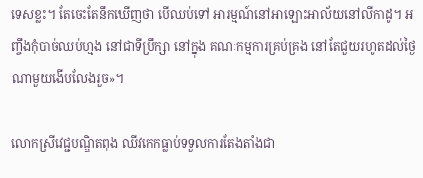ទេសខ្លះ។ តែចេះតែនឹកឃើញថា បើឈប់ទៅ អារម្មណ៍នៅអាឡោះអាល័យនៅលីកាដូ។ អញ្ចឹងកុំបាច់ឈប់ហ្មង នៅជាទីប្រឹក្សា នៅក្នុង គណៈកម្មការគ្រប់គ្រង នៅតែជួយរហូតដល់ថ្ងៃណាមួយងើបលែងរួច»។

លោកស្រីវេជ្ជបណ្ឌិតពុង ឈីវកេកធ្លាប់ទទួលការតែងតាំងជា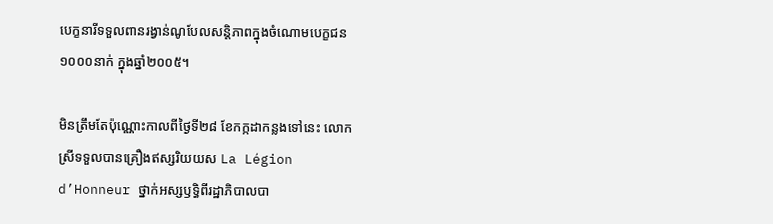បេក្ខនារីទទួលពានរង្វាន់ណូបែលសន្តិភាពក្នុងចំណោមបេក្ខជន១០០០នាក់ ក្នុងឆ្នាំ២០០៥។

មិនត្រឹមតែប៉ុណ្ណោះកាលពីថ្ងៃទី២៨ ខែកក្កដាកន្លងទៅនេះ លោកស្រីទទួលបានគ្រឿងឥស្សរិយយស La Légion d’Honneur ថ្នាក់អស្សឫទ្ធិពីរដ្ឋាភិបាលបា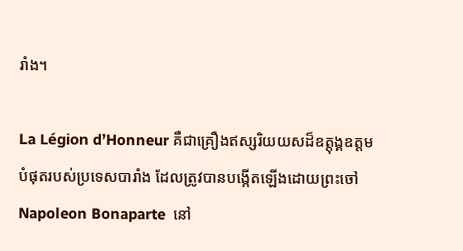រាំង។

La Légion d’Honneur គឺជាគ្រឿងឥស្សរិយយសដ៏ឧត្តុង្គឧត្តមបំផុតរបស់ប្រទេសបារាំង ដែលត្រូវបានបង្កើតឡើងដោយព្រះចៅ Napoleon Bonaparte  នៅ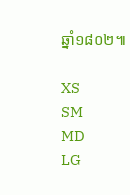ឆ្នាំ១៨០២៕

XS
SM
MD
LG